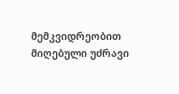მემკვიდრეობით მიღებული უძრავი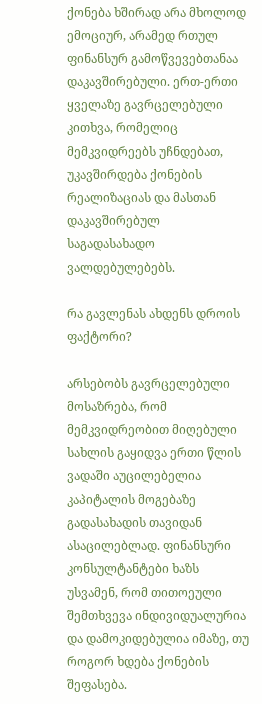ქონება ხშირად არა მხოლოდ ემოციურ, არამედ რთულ ფინანსურ გამოწვევებთანაა დაკავშირებული. ერთ-ერთი ყველაზე გავრცელებული კითხვა, რომელიც მემკვიდრეებს უჩნდებათ, უკავშირდება ქონების რეალიზაციას და მასთან დაკავშირებულ საგადასახადო ვალდებულებებს.

რა გავლენას ახდენს დროის ფაქტორი?

არსებობს გავრცელებული მოსაზრება, რომ მემკვიდრეობით მიღებული სახლის გაყიდვა ერთი წლის ვადაში აუცილებელია კაპიტალის მოგებაზე გადასახადის თავიდან ასაცილებლად. ფინანსური კონსულტანტები ხაზს უსვამენ, რომ თითოეული შემთხვევა ინდივიდუალურია და დამოკიდებულია იმაზე, თუ როგორ ხდება ქონების შეფასება.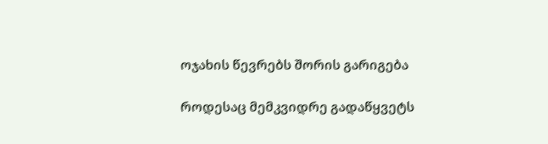ოჯახის წევრებს შორის გარიგება

როდესაც მემკვიდრე გადაწყვეტს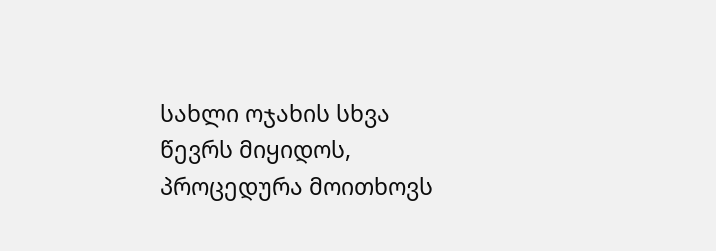სახლი ოჯახის სხვა წევრს მიყიდოს, პროცედურა მოითხოვს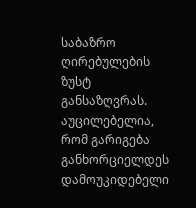საბაზრო ღირებულების ზუსტ განსაზღვრას. აუცილებელია, რომ გარიგება განხორციელდეს დამოუკიდებელი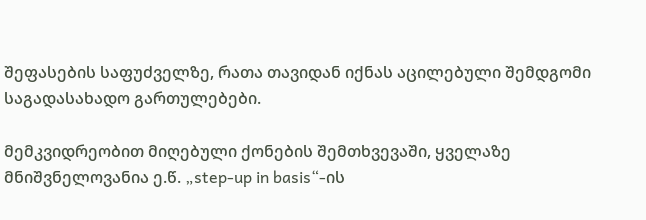შეფასების საფუძველზე, რათა თავიდან იქნას აცილებული შემდგომი საგადასახადო გართულებები.

მემკვიდრეობით მიღებული ქონების შემთხვევაში, ყველაზე მნიშვნელოვანია ე.წ. „step-up in basis“-ის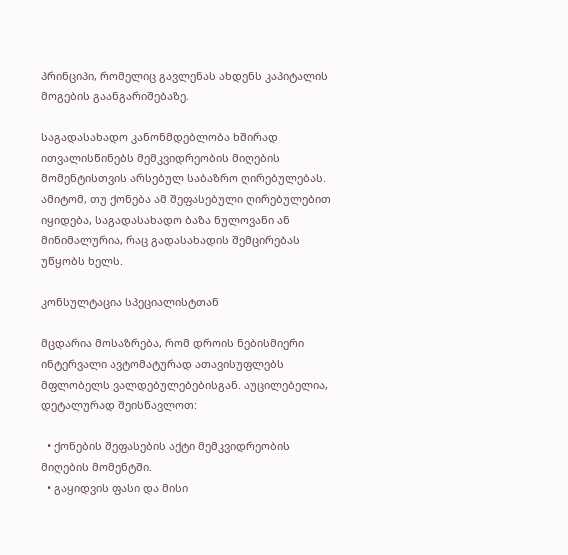პრინციპი, რომელიც გავლენას ახდენს კაპიტალის მოგების გაანგარიშებაზე.

საგადასახადო კანონმდებლობა ხშირად ითვალისწინებს მემკვიდრეობის მიღების მომენტისთვის არსებულ საბაზრო ღირებულებას. ამიტომ, თუ ქონება ამ შეფასებული ღირებულებით იყიდება, საგადასახადო ბაზა ნულოვანი ან მინიმალურია, რაც გადასახადის შემცირებას უწყობს ხელს.

კონსულტაცია სპეციალისტთან

მცდარია მოსაზრება, რომ დროის ნებისმიერი ინტერვალი ავტომატურად ათავისუფლებს მფლობელს ვალდებულებებისგან. აუცილებელია, დეტალურად შეისწავლოთ:

  • ქონების შეფასების აქტი მემკვიდრეობის მიღების მომენტში.
  • გაყიდვის ფასი და მისი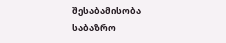შესაბამისობა საბაზრო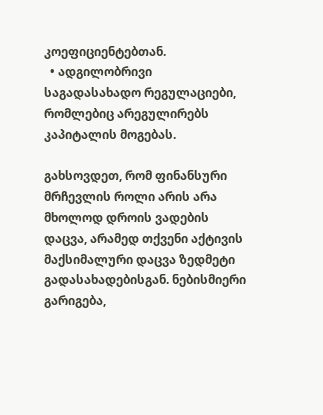კოეფიციენტებთან.
  • ადგილობრივი საგადასახადო რეგულაციები, რომლებიც არეგულირებს კაპიტალის მოგებას.

გახსოვდეთ, რომ ფინანსური მრჩევლის როლი არის არა მხოლოდ დროის ვადების დაცვა, არამედ თქვენი აქტივის მაქსიმალური დაცვა ზედმეტი გადასახადებისგან. ნებისმიერი გარიგება,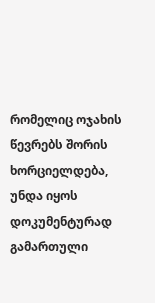რომელიც ოჯახის წევრებს შორის ხორციელდება, უნდა იყოს დოკუმენტურად გამართული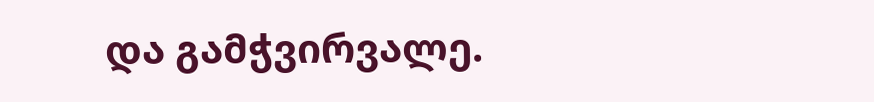და გამჭვირვალე.